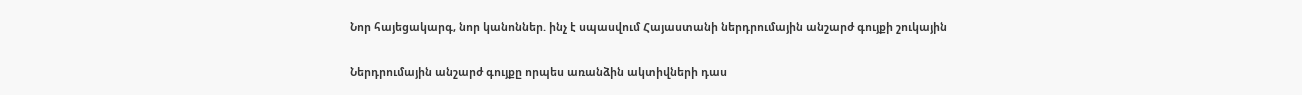Նոր հայեցակարգ, նոր կանոններ. ինչ է սպասվում Հայաստանի ներդրումային անշարժ գույքի շուկային

Ներդրումային անշարժ գույքը որպես առանձին ակտիվների դաս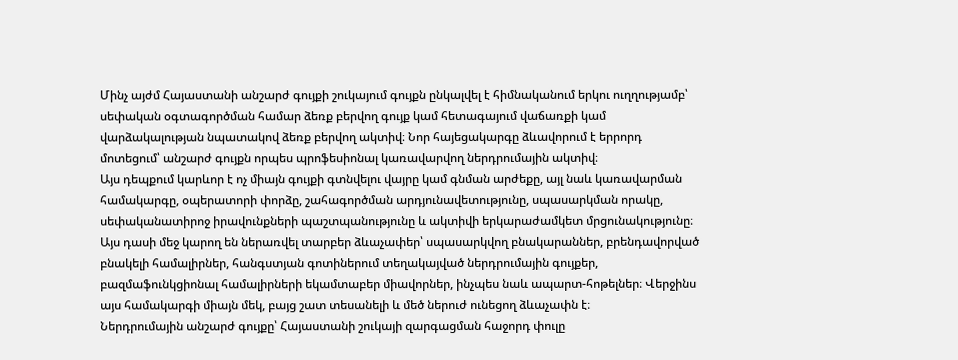Մինչ այժմ Հայաստանի անշարժ գույքի շուկայում գույքն ընկալվել է հիմնականում երկու ուղղությամբ՝ սեփական օգտագործման համար ձեռք բերվող գույք կամ հետագայում վաճառքի կամ վարձակալության նպատակով ձեռք բերվող ակտիվ։ Նոր հայեցակարգը ձևավորում է երրորդ մոտեցում՝ անշարժ գույքն որպես պրոֆեսիոնալ կառավարվող ներդրումային ակտիվ։
Այս դեպքում կարևոր է ոչ միայն գույքի գտնվելու վայրը կամ գնման արժեքը, այլ նաև կառավարման համակարգը, օպերատորի փորձը, շահագործման արդյունավետությունը, սպասարկման որակը, սեփականատիրոջ իրավունքների պաշտպանությունը և ակտիվի երկարաժամկետ մրցունակությունը։
Այս դասի մեջ կարող են ներառվել տարբեր ձևաչափեր՝ սպասարկվող բնակարաններ, բրենդավորված բնակելի համալիրներ, հանգստյան գոտիներում տեղակայված ներդրումային գույքեր, բազմաֆունկցիոնալ համալիրների եկամտաբեր միավորներ, ինչպես նաև ապարտ-հոթելներ։ Վերջինս այս համակարգի միայն մեկ, բայց շատ տեսանելի և մեծ ներուժ ունեցող ձևաչափն է։
Ներդրումային անշարժ գույքը՝ Հայաստանի շուկայի զարգացման հաջորդ փուլը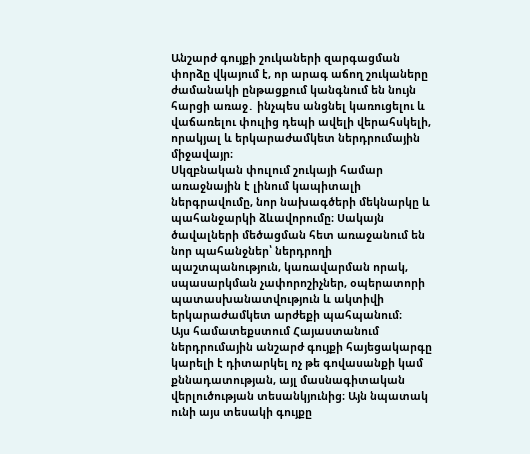Անշարժ գույքի շուկաների զարգացման փորձը վկայում է, որ արագ աճող շուկաները ժամանակի ընթացքում կանգնում են նույն հարցի առաջ․ ինչպես անցնել կառուցելու և վաճառելու փուլից դեպի ավելի վերահսկելի, որակյալ և երկարաժամկետ ներդրումային միջավայր։
Սկզբնական փուլում շուկայի համար առաջնային է լինում կապիտալի ներգրավումը, նոր նախագծերի մեկնարկը և պահանջարկի ձևավորումը։ Սակայն ծավալների մեծացման հետ առաջանում են նոր պահանջներ՝ ներդրողի պաշտպանություն, կառավարման որակ, սպասարկման չափորոշիչներ, օպերատորի պատասխանատվություն և ակտիվի երկարաժամկետ արժեքի պահպանում։
Այս համատեքստում Հայաստանում ներդրումային անշարժ գույքի հայեցակարգը կարելի է դիտարկել ոչ թե գովասանքի կամ քննադատության, այլ մասնագիտական վերլուծության տեսանկյունից։ Այն նպատակ ունի այս տեսակի գույքը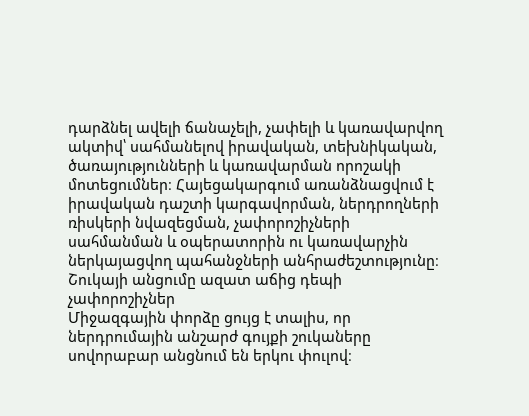դարձնել ավելի ճանաչելի, չափելի և կառավարվող ակտիվ՝ սահմանելով իրավական, տեխնիկական, ծառայությունների և կառավարման որոշակի մոտեցումներ։ Հայեցակարգում առանձնացվում է իրավական դաշտի կարգավորման, ներդրողների ռիսկերի նվազեցման, չափորոշիչների սահմանման և օպերատորին ու կառավարչին ներկայացվող պահանջների անհրաժեշտությունը։
Շուկայի անցումը ազատ աճից դեպի չափորոշիչներ
Միջազգային փորձը ցույց է տալիս, որ ներդրումային անշարժ գույքի շուկաները սովորաբար անցնում են երկու փուլով։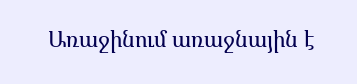Առաջինում առաջնային է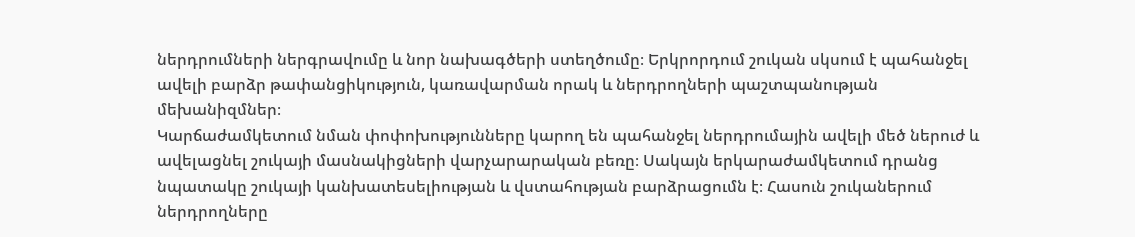ներդրումների ներգրավումը և նոր նախագծերի ստեղծումը։ Երկրորդում շուկան սկսում է պահանջել ավելի բարձր թափանցիկություն, կառավարման որակ և ներդրողների պաշտպանության մեխանիզմներ։
Կարճաժամկետում նման փոփոխությունները կարող են պահանջել ներդրումային ավելի մեծ ներուժ և ավելացնել շուկայի մասնակիցների վարչարարական բեռը։ Սակայն երկարաժամկետում դրանց նպատակը շուկայի կանխատեսելիության և վստահության բարձրացումն է։ Հասուն շուկաներում ներդրողները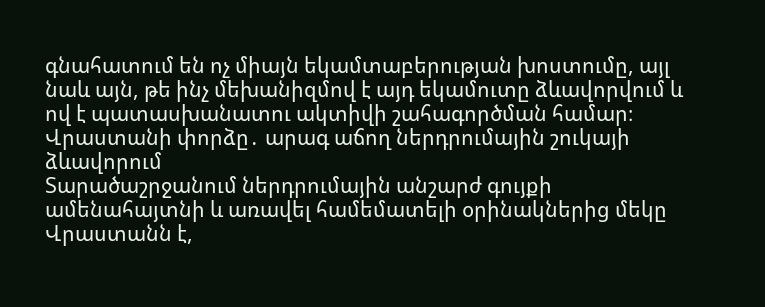գնահատում են ոչ միայն եկամտաբերության խոստումը, այլ նաև այն, թե ինչ մեխանիզմով է այդ եկամուտը ձևավորվում և ով է պատասխանատու ակտիվի շահագործման համար։
Վրաստանի փորձը․ արագ աճող ներդրումային շուկայի ձևավորում
Տարածաշրջանում ներդրումային անշարժ գույքի ամենահայտնի և առավել համեմատելի օրինակներից մեկը Վրաստանն է,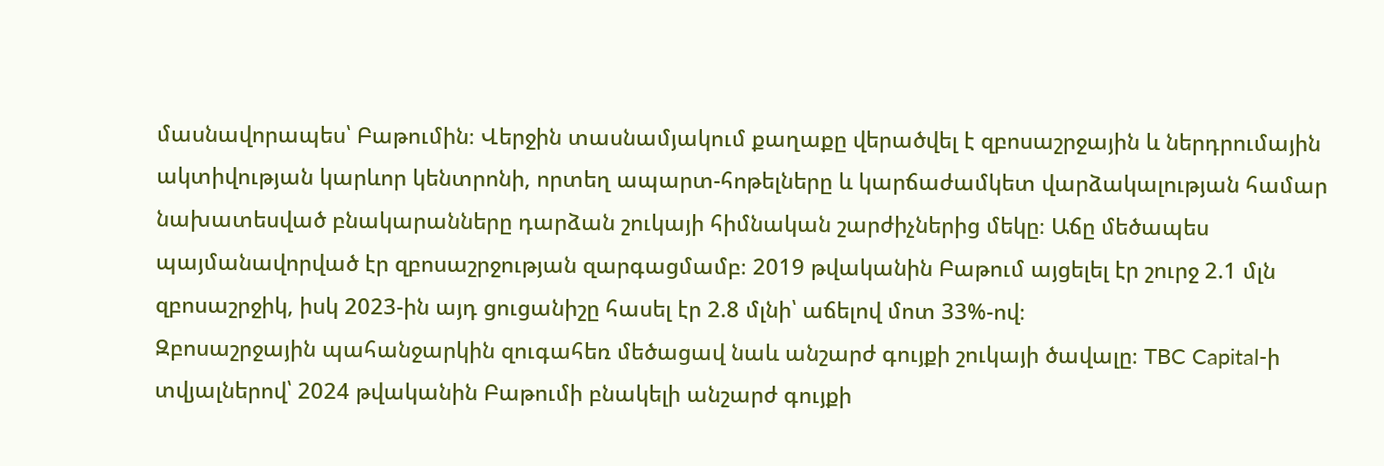մասնավորապես՝ Բաթումին։ Վերջին տասնամյակում քաղաքը վերածվել է զբոսաշրջային և ներդրումային ակտիվության կարևոր կենտրոնի, որտեղ ապարտ-հոթելները և կարճաժամկետ վարձակալության համար նախատեսված բնակարանները դարձան շուկայի հիմնական շարժիչներից մեկը։ Աճը մեծապես պայմանավորված էր զբոսաշրջության զարգացմամբ։ 2019 թվականին Բաթում այցելել էր շուրջ 2.1 մլն զբոսաշրջիկ, իսկ 2023-ին այդ ցուցանիշը հասել էր 2.8 մլնի՝ աճելով մոտ 33%-ով։
Զբոսաշրջային պահանջարկին զուգահեռ մեծացավ նաև անշարժ գույքի շուկայի ծավալը։ TBC Capital-ի տվյալներով՝ 2024 թվականին Բաթումի բնակելի անշարժ գույքի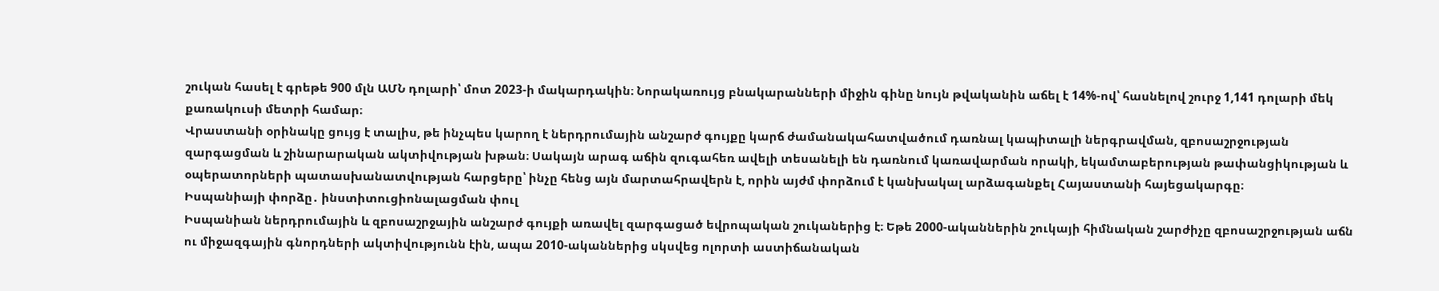շուկան հասել է գրեթե 900 մլն ԱՄՆ դոլարի՝ մոտ 2023-ի մակարդակին։ Նորակառույց բնակարանների միջին գինը նույն թվականին աճել է 14%-ով՝ հասնելով շուրջ 1,141 դոլարի մեկ քառակուսի մետրի համար։
Վրաստանի օրինակը ցույց է տալիս, թե ինչպես կարող է ներդրումային անշարժ գույքը կարճ ժամանակահատվածում դառնալ կապիտալի ներգրավման, զբոսաշրջության զարգացման և շինարարական ակտիվության խթան։ Սակայն արագ աճին զուգահեռ ավելի տեսանելի են դառնում կառավարման որակի, եկամտաբերության թափանցիկության և օպերատորների պատասխանատվության հարցերը՝ ինչը հենց այն մարտահրավերն է, որին այժմ փորձում է կանխակալ արձագանքել Հայաստանի հայեցակարգը։
Իսպանիայի փորձը․ ինստիտուցիոնալացման փուլ
Իսպանիան ներդրումային և զբոսաշրջային անշարժ գույքի առավել զարգացած եվրոպական շուկաներից է։ Եթե 2000-ականներին շուկայի հիմնական շարժիչը զբոսաշրջության աճն ու միջազգային գնորդների ակտիվությունն էին, ապա 2010-ականներից սկսվեց ոլորտի աստիճանական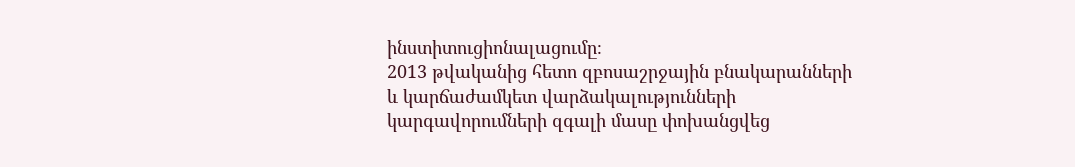ինստիտուցիոնալացումը։
2013 թվականից հետո զբոսաշրջային բնակարանների և կարճաժամկետ վարձակալությունների կարգավորումների զգալի մասը փոխանցվեց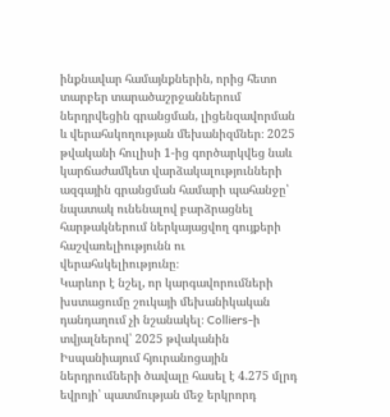ինքնավար համայնքներին, որից հետո տարբեր տարածաշրջաններում ներդրվեցին գրանցման, լիցենզավորման և վերահսկողության մեխանիզմներ։ 2025 թվականի հուլիսի 1-ից գործարկվեց նաև կարճաժամկետ վարձակալությունների ազգային գրանցման համարի պահանջը՝ նպատակ ունենալով բարձրացնել հարթակներում ներկայացվող գույքերի հաշվառելիությունն ու վերահսկելիությունը։
Կարևոր է նշել, որ կարգավորումների խստացումը շուկայի մեխանիկական դանդաղում չի նշանակել։ Colliers-ի տվյալներով՝ 2025 թվականին Իսպանիայում հյուրանոցային ներդրումների ծավալը հասել է 4.275 մլրդ եվրոյի՝ պատմության մեջ երկրորդ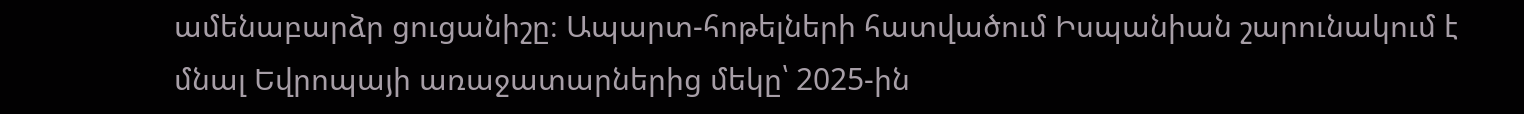ամենաբարձր ցուցանիշը։ Ապարտ-հոթելների հատվածում Իսպանիան շարունակում է մնալ Եվրոպայի առաջատարներից մեկը՝ 2025-ին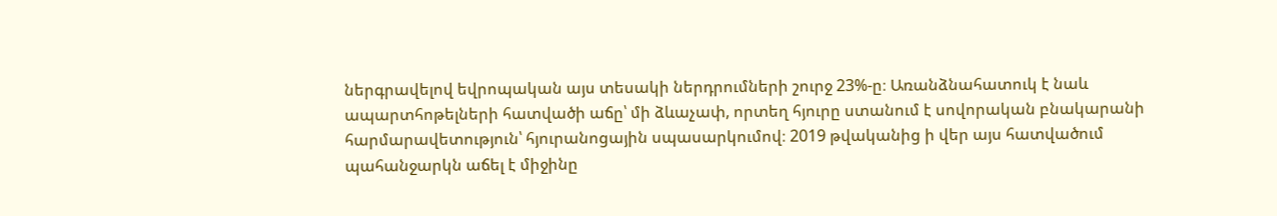ներգրավելով եվրոպական այս տեսակի ներդրումների շուրջ 23%-ը։ Առանձնահատուկ է նաև ապարտհոթելների հատվածի աճը՝ մի ձևաչափ, որտեղ հյուրը ստանում է սովորական բնակարանի հարմարավետություն՝ հյուրանոցային սպասարկումով։ 2019 թվականից ի վեր այս հատվածում պահանջարկն աճել է միջինը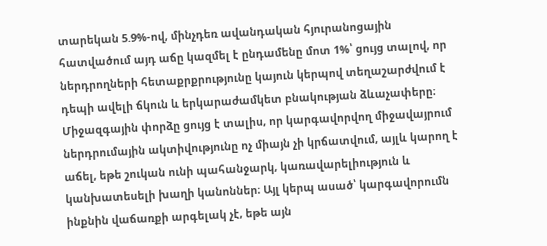տարեկան 5.9%-ով, մինչդեռ ավանդական հյուրանոցային հատվածում այդ աճը կազմել է ընդամենը մոտ 1%՝ ցույց տալով, որ ներդրողների հետաքրքրությունը կայուն կերպով տեղաշարժվում է դեպի ավելի ճկուն և երկարաժամկետ բնակության ձևաչափերը։
Միջազգային փորձը ցույց է տալիս, որ կարգավորվող միջավայրում ներդրումային ակտիվությունը ոչ միայն չի կրճատվում, այլև կարող է աճել, եթե շուկան ունի պահանջարկ, կառավարելիություն և կանխատեսելի խաղի կանոններ։ Այլ կերպ ասած՝ կարգավորումն ինքնին վաճառքի արգելակ չէ, եթե այն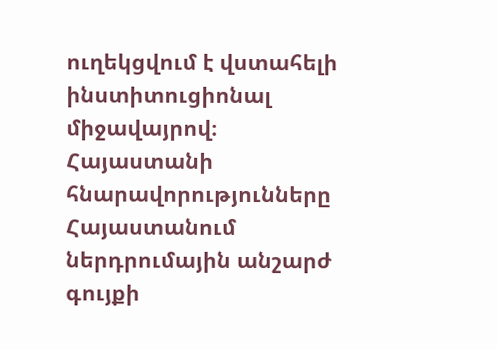ուղեկցվում է վստահելի ինստիտուցիոնալ միջավայրով։
Հայաստանի հնարավորությունները
Հայաստանում ներդրումային անշարժ գույքի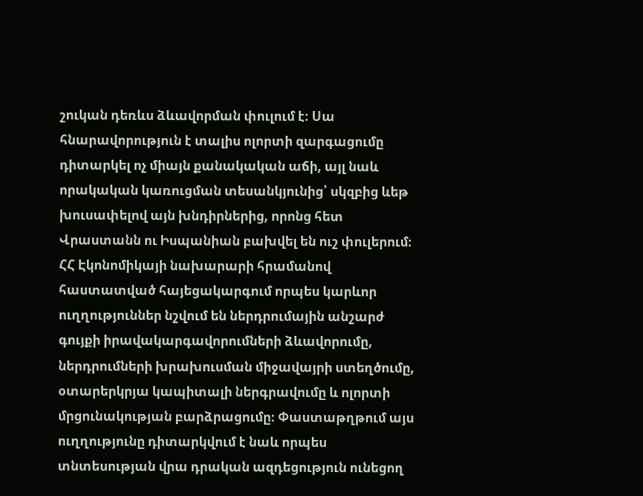շուկան դեռևս ձևավորման փուլում է։ Սա հնարավորություն է տալիս ոլորտի զարգացումը դիտարկել ոչ միայն քանակական աճի, այլ նաև որակական կառուցման տեսանկյունից՝ սկզբից ևեթ խուսափելով այն խնդիրներից, որոնց հետ Վրաստանն ու Իսպանիան բախվել են ուշ փուլերում։
ՀՀ Էկոնոմիկայի նախարարի հրամանով հաստատված հայեցակարգում որպես կարևոր ուղղություններ նշվում են ներդրումային անշարժ գույքի իրավակարգավորումների ձևավորումը, ներդրումների խրախուսման միջավայրի ստեղծումը, օտարերկրյա կապիտալի ներգրավումը և ոլորտի մրցունակության բարձրացումը։ Փաստաթղթում այս ուղղությունը դիտարկվում է նաև որպես տնտեսության վրա դրական ազդեցություն ունեցող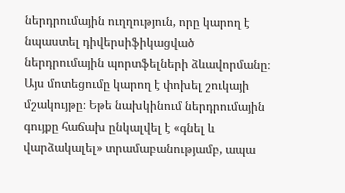ներդրումային ուղղություն, որը կարող է նպաստել դիվերսիֆիկացված ներդրումային պորտֆելների ձևավորմանը։
Այս մոտեցումը կարող է փոխել շուկայի մշակույթը։ Եթե նախկինում ներդրումային գույքը հաճախ ընկալվել է «գնել և վարձակալել» տրամաբանությամբ, ապա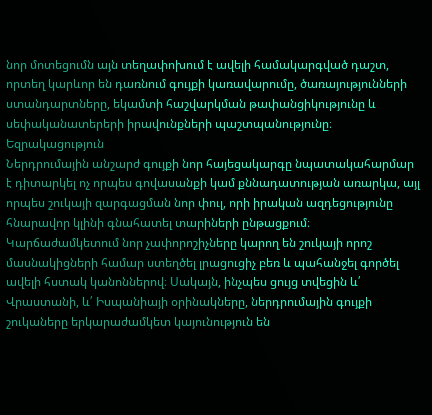նոր մոտեցումն այն տեղափոխում է ավելի համակարգված դաշտ, որտեղ կարևոր են դառնում գույքի կառավարումը, ծառայությունների ստանդարտները, եկամտի հաշվարկման թափանցիկությունը և սեփականատերերի իրավունքների պաշտպանությունը։
Եզրակացություն
Ներդրումային անշարժ գույքի նոր հայեցակարգը նպատակահարմար է դիտարկել ոչ որպես գովասանքի կամ քննադատության առարկա, այլ որպես շուկայի զարգացման նոր փուլ, որի իրական ազդեցությունը հնարավոր կլինի գնահատել տարիների ընթացքում։
Կարճաժամկետում նոր չափորոշիչները կարող են շուկայի որոշ մասնակիցների համար ստեղծել լրացուցիչ բեռ և պահանջել գործել ավելի հստակ կանոններով։ Սակայն, ինչպես ցույց տվեցին և՛ Վրաստանի, և՛ Իսպանիայի օրինակները, ներդրումային գույքի շուկաները երկարաժամկետ կայունություն են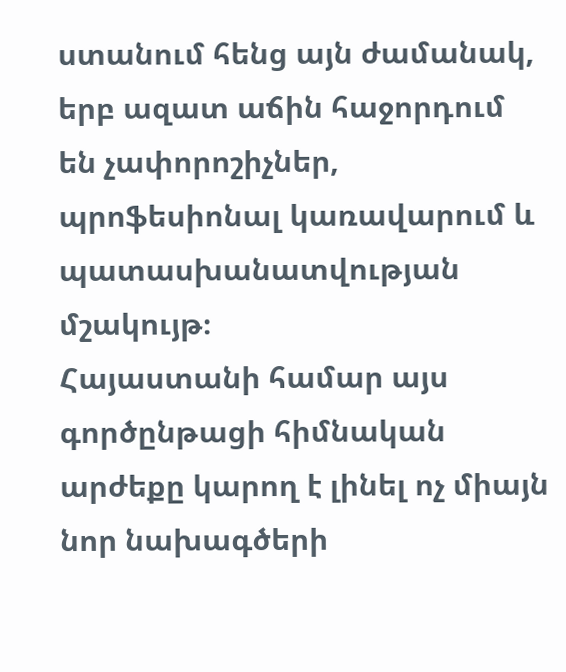ստանում հենց այն ժամանակ, երբ ազատ աճին հաջորդում են չափորոշիչներ, պրոֆեսիոնալ կառավարում և պատասխանատվության մշակույթ։
Հայաստանի համար այս գործընթացի հիմնական արժեքը կարող է լինել ոչ միայն նոր նախագծերի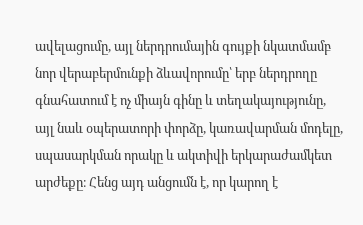ավելացումը, այլ ներդրումային գույքի նկատմամբ նոր վերաբերմունքի ձևավորումը՝ երբ ներդրողը գնահատում է ոչ միայն գինը և տեղակայությունը, այլ նաև օպերատորի փորձը, կառավարման մոդելը, սպասարկման որակը և ակտիվի երկարաժամկետ արժեքը։ Հենց այդ անցումն է, որ կարող է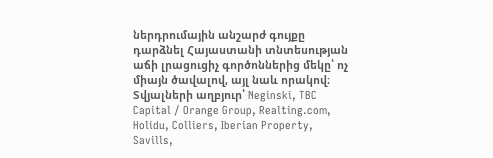ներդրումային անշարժ գույքը դարձնել Հայաստանի տնտեսության աճի լրացուցիչ գործոններից մեկը՝ ոչ միայն ծավալով, այլ նաև որակով։
Տվյալների աղբյուր՝ Neginski, TBC Capital / Orange Group, Realting.com, Holidu, Colliers, Iberian Property, Savills,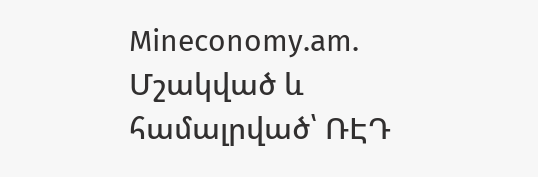Mineconomy.am.
Մշակված և համալրված՝ ՌԷԴ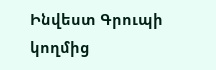Ինվեստ Գրուպի կողմից